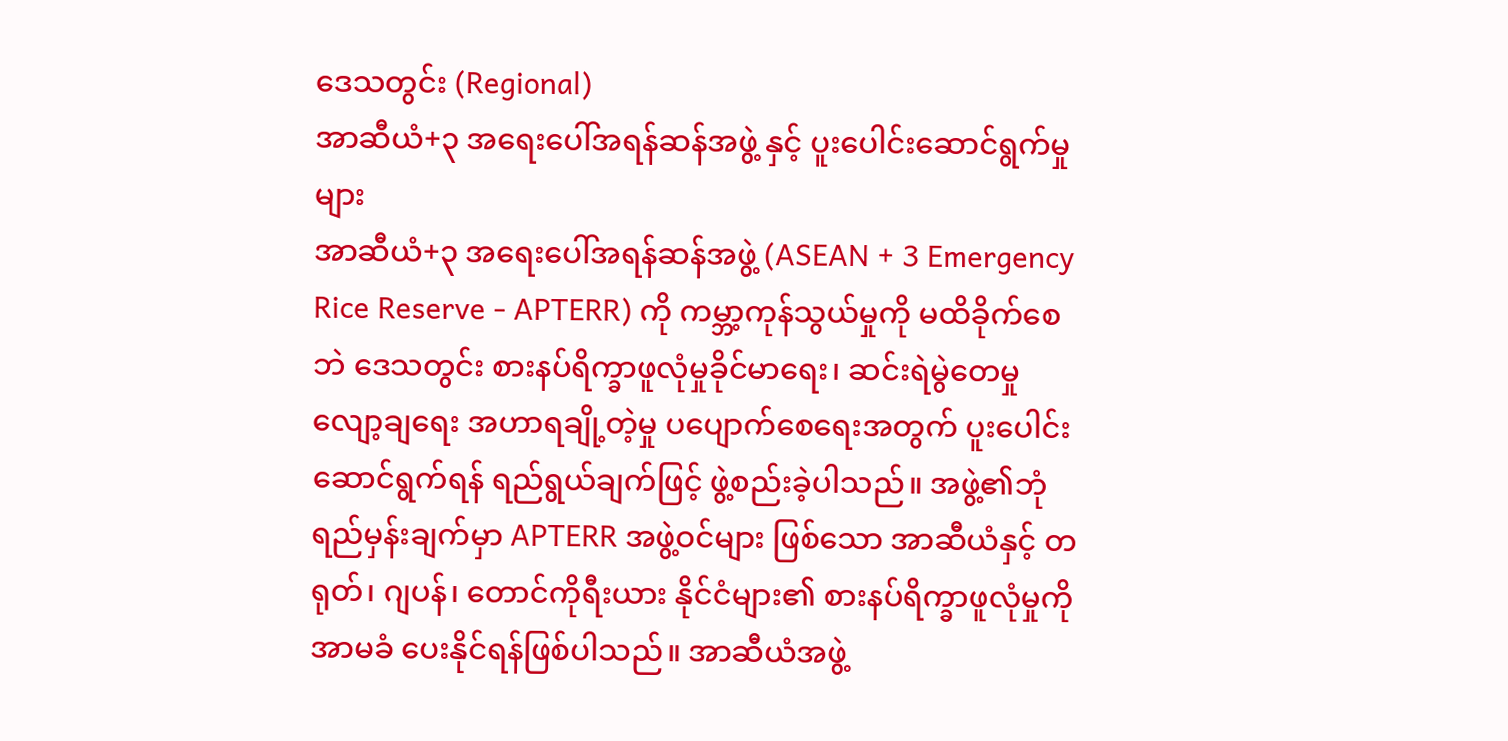ဒေသတွင်း (Regional)
အာဆီယံ+၃ အရေးပေါ်အရန်ဆန်အဖွဲ့ နှင့် ပူးပေါင်းဆောင်ရွက်မှုများ
အာဆီယံ+၃ အရေးပေါ်အရန်ဆန်အဖွဲ့ (ASEAN + 3 Emergency Rice Reserve - APTERR) ကို ကမ္ဘာ့ကုန်သွယ်မှုကို မထိခိုက်စေဘဲ ဒေသတွင်း စားနပ်ရိက္ခာဖူလုံမှုခိုင်မာရေး၊ ဆင်းရဲမွဲတေမှု လျော့ချရေး အဟာရချို့တဲ့မှု ပပျောက်စေရေးအတွက် ပူးပေါင်းဆောင်ရွက်ရန် ရည်ရွယ်ချက်ဖြင့် ဖွဲ့စည်းခဲ့ပါသည်။ အဖွဲ့၏ဘုံရည်မှန်းချက်မှာ APTERR အဖွဲ့ဝင်များ ဖြစ်သော အာဆီယံနှင့် တရုတ်၊ ဂျပန်၊ တောင်ကိုရီးယား နိုင်ငံများ၏ စားနပ်ရိက္ခာဖူလုံမှုကို အာမခံ ပေးနိုင်ရန်ဖြစ်ပါသည်။ အာဆီယံအဖွဲ့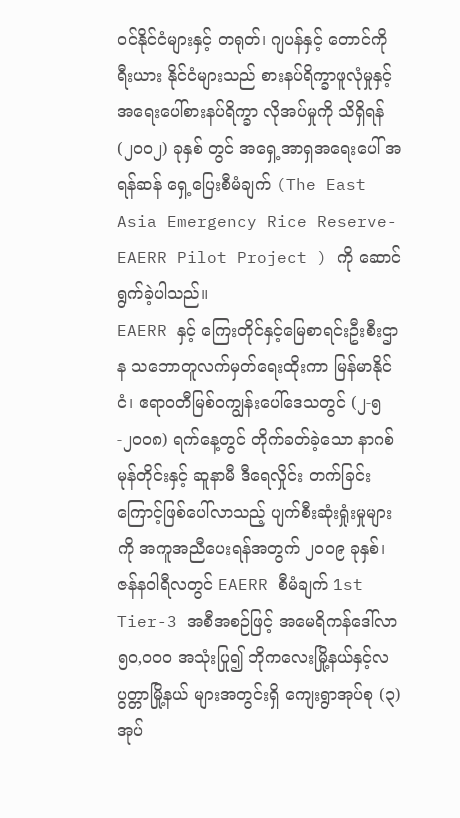ဝင်နိုင်ငံများနှင့် တရုတ်၊ ဂျပန်နှင့် တောင်ကိုရီးယား နိုင်ငံများသည် စားနပ်ရိက္ခာဖူလုံမှုနှင့် အရေးပေါ်စားနပ်ရိက္ခာ လိုအပ်မှုကို သိရှိရန် (၂၀၀၂) ခုနှစ် တွင် အရှေ့အာရှအရေးပေါ် အရန်ဆန် ရှေ့ပြေးစီမံချက် (The East Asia Emergency Rice Reserve- EAERR Pilot Project ) ကို ဆောင်ရွက်ခဲ့ပါသည်။
EAERR နှင့် ကြေးတိုင်နှင့်မြေစာရင်းဦးစီးဌာန သဘောတူလက်မှတ်ရေးထိုးကာ မြန်မာနိုင်ငံ၊ ဧရာဝတီမြစ်ဝကျွန်းပေါ်ဒေသတွင် (၂-၅-၂၀၀၈) ရက်နေ့တွင် တိုက်ခတ်ခဲ့သော နာဂစ်မုန်တိုင်းနှင့် ဆူနာမီ ဒီရေလှိုင်း တက်ခြင်းကြောင့်ဖြစ်ပေါ်လာသည့် ပျက်စီးဆုံးရှုံးမှုများကို အကူအညီပေးရန်အတွက် ၂၀၀၉ ခုနှစ်၊ ဇန်နဝါရီလတွင် EAERR စီမံချက် 1st Tier-3 အစီအစဉ်ဖြင့် အမေရိကန်ဒေါ်လာ ၅၀,၀၀၀ အသုံးပြု၍ ဘိုကလေးမြို့နယ်နှင့်လပွတ္တာမြို့နယ် များအတွင်းရှိ ကျေးရွာအုပ်စု (၃) အုပ်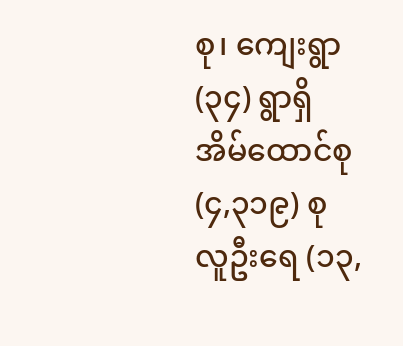စု၊ ကျေးရွာ (၃၄) ရွာရှိ အိမ်ထောင်စု (၄,၃၁၉) စု လူဦးရေ (၁၃,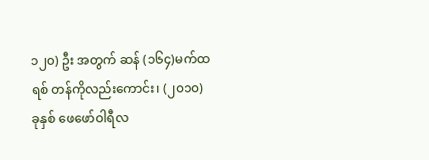၁၂၀) ဦး အတွက် ဆန် (၁၆၄)မက်ထရစ် တန်ကိုလည်းကောင်း၊ (၂၀၁၀) ခုနှစ် ဖေဖော်ဝါရီလ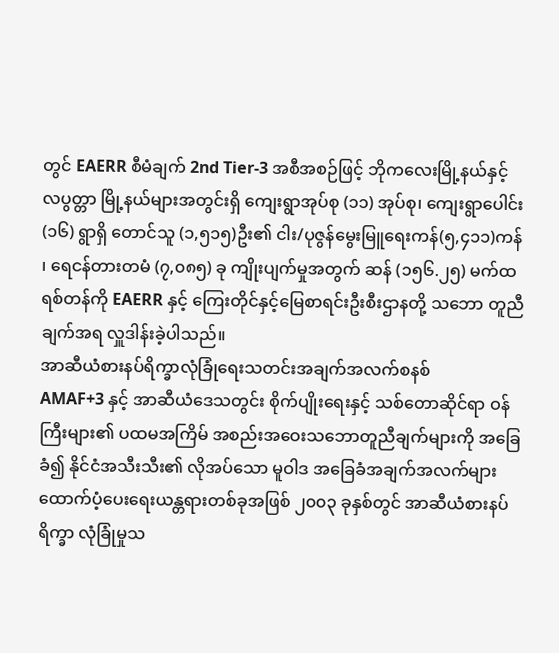တွင် EAERR စီမံချက် 2nd Tier-3 အစီအစဉ်ဖြင့် ဘိုကလေးမြို့နယ်နှင့် လပွတ္တာ မြို့နယ်များအတွင်းရှိ ကျေးရွာအုပ်စု (၁၁) အုပ်စု၊ ကျေးရွာပေါင်း (၁၆) ရွာရှိ တောင်သူ (၁,၅၁၅)ဦး၏ ငါး/ပုဇွန်မွေးမြူရေးကန်(၅,၄၁၁)ကန် ၊ ရေငန်တားတမံ (၇,၀၈၅) ခု ကျိုးပျက်မှုအတွက် ဆန် (၁၅၆.၂၅) မက်ထရစ်တန်ကို EAERR နှင့် ကြေးတိုင်နှင့်မြေစာရင်းဦးစီးဌာနတို့ သဘော တူညီချက်အရ လှူဒါန်းခဲ့ပါသည်။
အာဆီယံစားနပ်ရိက္ခာလုံခြုံရေးသတင်းအချက်အလက်စနစ်
AMAF+3 နှင့် အာဆီယံဒေသတွင်း စိုက်ပျိုးရေးနှင့် သစ်တောဆိုင်ရာ ဝန်ကြီးများ၏ ပထမအကြိမ် အစည်းအဝေးသဘောတူညီချက်များကို အခြေခံ၍ နိုင်ငံအသီးသီး၏ လိုအပ်သော မူဝါဒ အခြေခံအချက်အလက်များ ထောက်ပံ့ပေးရေးယန္တရားတစ်ခုအဖြစ် ၂၀၀၃ ခုနှစ်တွင် အာဆီယံစားနပ်ရိက္ခာ လုံခြုံမှုသ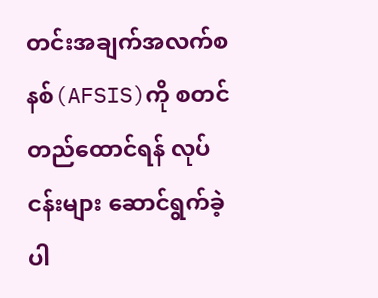တင်းအချက်အလက်စနစ်(AFSIS)ကို စတင်တည်ထောင်ရန် လုပ်ငန်းများ ဆောင်ရွက်ခဲ့ပါ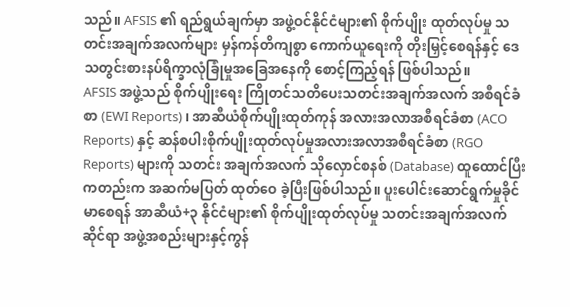သည်။ AFSIS ၏ ရည်ရွယ်ချက်မှာ အဖွဲ့ဝင်နိုင်ငံများ၏ စိုက်ပျိုး ထုတ်လုပ်မှု သတင်းအချက်အလက်များ မှန်ကန်တိကျစွာ ကောက်ယူရေးကို တိုးမြှင့်စေရန်နှင့် ဒေသတွင်းစားနပ်ရိက္ခာလုံခြုံမှုအခြေအနေကို စောင့်ကြည့်ရန် ဖြစ်ပါသည်။
AFSIS အဖွဲ့သည် စိုက်ပျိုးရေး ကြိုတင်သတိပေးသတင်းအချက်အလက် အစီရင်ခံစာ (EWI Reports) ၊ အာဆီယံစိုက်ပျိုးထုတ်ကုန် အလားအလာအစီရင်ခံစာ (ACO Reports) နှင့် ဆန်စပါးစိုက်ပျိုးထုတ်လုပ်မှုအလားအလာအစီရင်ခံစာ (RGO Reports) များကို သတင်း အချက်အလက် သိုလှောင်စနစ် (Database) ထူထောင်ပြီးကတည်းက အဆက်မပြတ် ထုတ်ဝေ ခဲ့ပြီးဖြစ်ပါသည်။ ပူးပေါင်းဆောင်ရွက်မှုခိုင်မာစေရန် အာဆီယံ+၃ နိုင်ငံများ၏ စိုက်ပျိုးထုတ်လုပ်မှု သတင်းအချက်အလက်ဆိုင်ရာ အဖွဲ့အစည်းများနှင့်ကွန်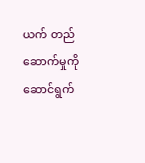ယက် တည်ဆောက်မှုကို ဆောင်ရွက်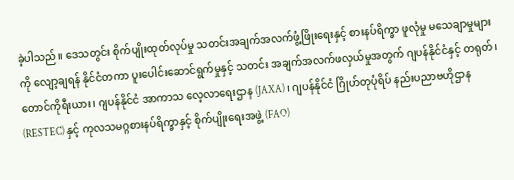ခဲ့ပါသည်။ ဒေသတွင်း စိုက်ပျိုးထုတ်လုပ်မှု သတင်းအချက်အလက်ဖွံ့ဖြိုးရေးနှင့် စားနပ်ရိက္ခာ ဖူလုံမှု မသေချာမှုများကို လျော့ချရန် နိုင်ငံတကာ ပူးပေါင်းဆောင်ရွက်မှုနှင့် သတင်း အချက်အလက်ဖလှယ်မှုအတွက် ဂျပန်နိုင်ငံနှင့် တရုတ်၊ တောင်ကိုရီးယား၊ ဂျပန်နိုင်ငံ အာကာသ လေ့လာရေးဌာန (JAXA)၊ ဂျပန်နိုင်ငံ ဂြိုဟ်တုပုံရိပ် နည်းပညာဗဟိုဌာန (RESTEC) နှင့် ကုလသမဂ္ဂစားနပ်ရိက္ခာနှင့် စိုက်ပျိုးရေးအဖွဲ့ (FAO)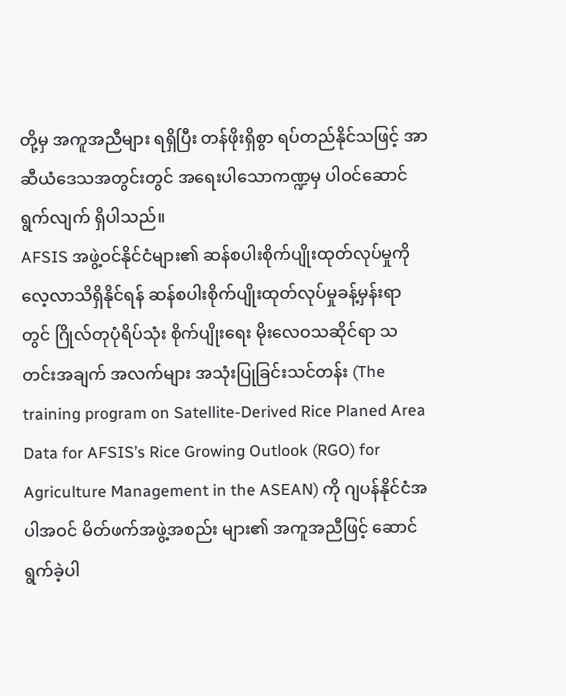တို့မှ အကူအညီများ ရရှိပြီး တန်ဖိုးရှိစွာ ရပ်တည်နိုင်သဖြင့် အာဆီယံဒေသအတွင်းတွင် အရေးပါသောကဏ္ဍမှ ပါဝင်ဆောင်ရွက်လျက် ရှိပါသည်။
AFSIS အဖွဲ့ဝင်နိုင်ငံများ၏ ဆန်စပါးစိုက်ပျိုးထုတ်လုပ်မှုကို လေ့လာသိရှိနိုင်ရန် ဆန်စပါးစိုက်ပျိုးထုတ်လုပ်မှုခန့်မှန်းရာတွင် ဂြိုလ်တုပုံရိပ်သုံး စိုက်ပျိုးရေး မိုးလေဝသဆိုင်ရာ သတင်းအချက် အလက်များ အသုံးပြုခြင်းသင်တန်း (The training program on Satellite-Derived Rice Planed Area Data for AFSIS’s Rice Growing Outlook (RGO) for Agriculture Management in the ASEAN) ကို ဂျပန်နိုင်ငံအပါအဝင် မိတ်ဖက်အဖွဲ့အစည်း များ၏ အကူအညီဖြင့် ဆောင်ရွက်ခဲ့ပါ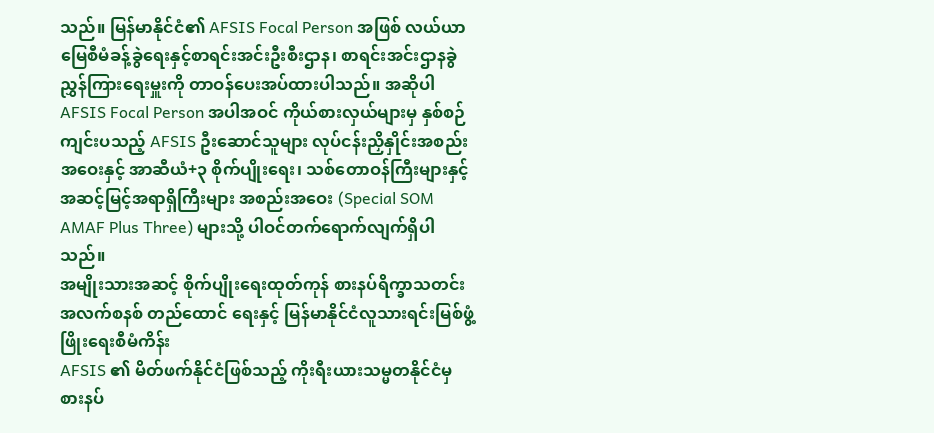သည်။ မြန်မာနိုင်ငံ၏ AFSIS Focal Person အဖြစ် လယ်ယာမြေစီမံခန့်ခွဲရေးနှင့်စာရင်းအင်းဦးစီးဌာန၊ စာရင်းအင်းဌာနခွဲ ညွှန်ကြားရေးမှူးကို တာဝန်ပေးအပ်ထားပါသည်။ အဆိုပါ AFSIS Focal Person အပါအဝင် ကိုယ်စားလှယ်များမှ နှစ်စဉ်ကျင်းပသည့် AFSIS ဦးဆောင်သူများ လုပ်ငန်းညှိနှိုင်းအစည်းအဝေးနှင့် အာဆီယံ+၃ စိုက်ပျိုးရေး၊ သစ်တောဝန်ကြီးများနှင့် အဆင့်မြင့်အရာရှိကြီးများ အစည်းအဝေး (Special SOM AMAF Plus Three) များသို့ ပါဝင်တက်ရောက်လျက်ရှိပါသည်။
အမျိုးသားအဆင့် စိုက်ပျိုးရေးထုတ်ကုန် စားနပ်ရိက္ခာသတင်းအလက်စနစ် တည်ထောင် ရေးနှင့် မြန်မာနိုင်ငံလူသားရင်းမြစ်ဖွံ့ဖြိုးရေးစီမံကိန်း
AFSIS ၏ မိတ်ဖက်နိုင်ငံဖြစ်သည့် ကိုးရီးယားသမ္မတနိုင်ငံမှ စားနပ်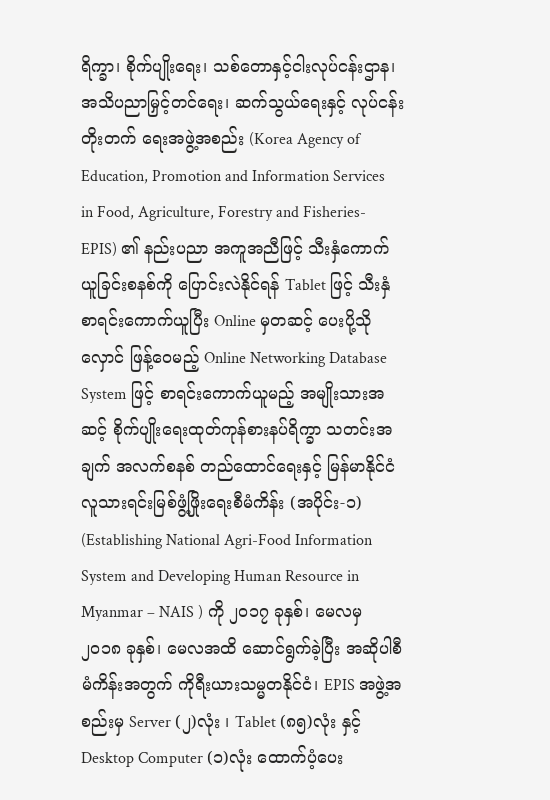ရိက္ခာ၊ စိုက်ပျိုးရေး၊ သစ်တောနှင့်ငါးလုပ်ငန်းဌာန၊ အသိပညာမြှင့်တင်ရေး၊ ဆက်သွယ်ရေးနှင့် လုပ်ငန်းတိုးတက် ရေးအဖွဲ့အစည်း (Korea Agency of Education, Promotion and Information Services in Food, Agriculture, Forestry and Fisheries-EPIS) ၏ နည်းပညာ အကူအညီဖြင့် သီးနှံကောက်ယူခြင်းစနစ်ကို ပြောင်းလဲနိုင်ရန် Tablet ဖြင့် သီးနှံစာရင်းကောက်ယူပြီး Online မှတဆင့် ပေးပို့သိုလှောင် ဖြန့်ဝေမည့် Online Networking Database System ဖြင့် စာရင်းကောက်ယူမည့် အမျိုးသားအဆင့် စိုက်ပျိုးရေးထုတ်ကုန်စားနပ်ရိက္ခာ သတင်းအချက် အလက်စနစ် တည်ထောင်ရေးနှင့် မြန်မာနိုင်ငံ လူသားရင်းမြစ်ဖွံ့ဖြိုးရေးစီမံကိန်း (အပိုင်း-၁) (Establishing National Agri-Food Information System and Developing Human Resource in Myanmar – NAIS ) ကို ၂၀၁၇ ခုနှစ်၊ မေလမှ ၂၀၁၈ ခုနှစ်၊ မေလအထိ ဆောင်ရွက်ခဲ့ပြီး အဆိုပါစီမံကိန်းအတွက် ကိုရီးယားသမ္မတနိုင်ငံ၊ EPIS အဖွဲ့အစည်းမှ Server (၂)လုံး ၊ Tablet (၈၅)လုံး နှင့် Desktop Computer (၁)လုံး ထောက်ပံ့ပေး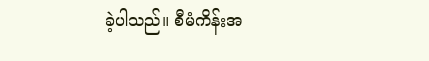ခဲ့ပါသည်။ စီမံကိန်းအ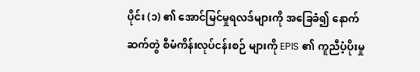ပိုင်း (၁) ၏ အောင်မြင်မှုရလဒ်များကို အခြေခံ၍ နောက်ဆက်တွဲ စီမံကိန်းလုပ်ငန်းစဉ် များကို EPIS ၏ ကူညီပံ့ပိုးမှု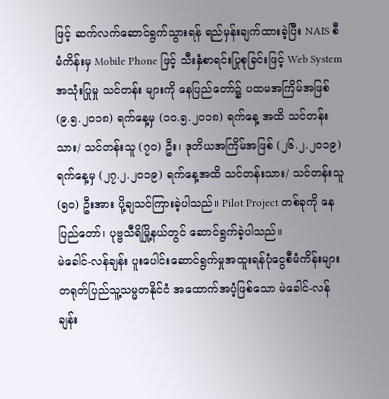ဖြင့် ဆက်လက်ဆောင်ရွက်သွားရန် ရည်မှန်းချက်ထားခဲ့ပြီး NAIS စီမံကိန်းမှ Mobile Phone ဖြင့် သီးနှံစာရင်းပြုစုခြင်းဖြင့် Web System အသုံးပြုမှု သင်တန်း များကို နေပြည်တော်၌ ပထမအကြိမ်အဖြစ် (၉.၅.၂၀၁၈) ရက်နေ့မှ (၁၀.၅.၂၀၁၈) ရက်နေ့ အထိ သင်တန်းသား/ သင်တန်းသူ (၇၀) ဦး၊ ဒုတိယအကြိမ်အဖြစ် (၂၆.၂.၂၀၁၉) ရက်နေ့မှ (၂၇.၂.၂၀၁၉) ရက်နေ့အထိ သင်တန်းသား/ သင်တန်းသူ (၅၀) ဦးအား ပို့ချသင်ကြားခဲ့ပါသည်။ Pilot Project တစ်ခုကို နေပြည်တော်၊ ပုဗ္ဗသီရိမြို့နယ်တွင် ဆောင်ရွက်ခဲ့ပါသည်။
မဲခေါင်-လန်ချန်း ပူးပေါင်းဆောင်ရွက်မှုအထူးရန်ပုံငွေစီမံကိန်းများ
တရုတ်ပြည်သူ့သမ္မတနိုင်ငံ အထောက်အပံ့ဖြစ်သော မဲခေါင်-လန်ချန်း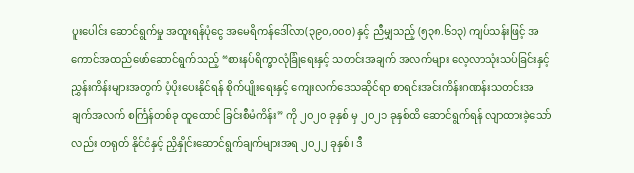ပူးပေါင်း ဆောင်ရွက်မှု အထူးရန်ပုံငွေ အမေရိကန်ဒေါ်လာ(၃၉၀,၀၀၀) နှင့် ညီမျှသည့် (၅၃၈.၆၁၃) ကျပ်သန်းဖြင့် အကောင်အထည်ဖော်ဆောင်ရွက်သည့် “စားနပ်ရိက္ခာလုံခြုံရေးနှင့် သတင်းအချက် အလက်များ လေ့လာသုံးသပ်ခြင်းနှင့် ညွှန်းကိန်းများအတွက် ပံ့ပိုးပေးနိုင်ရန် စိုက်ပျိုးရေးနှင့် ကျေးလက်ဒေသဆိုင်ရာ စာရင်းအင်းကိန်းဂဏန်းသတင်းအချက်အလက် စင်္ကြန်တစ်ခု ထူထောင် ခြင်းစီမံကိန်း” ကို ၂၀၂၀ ခုနှစ် မှ ၂၀၂၁ ခုနှစ်ထိ ဆောင်ရွက်ရန် လျာထားခဲ့သော်လည်း တရုတ် နိုင်ငံနှင့် ညှိနှိုင်းဆောင်ရွက်ချက်များအရ ၂၀၂၂ ခုနှစ်၊ ဒီ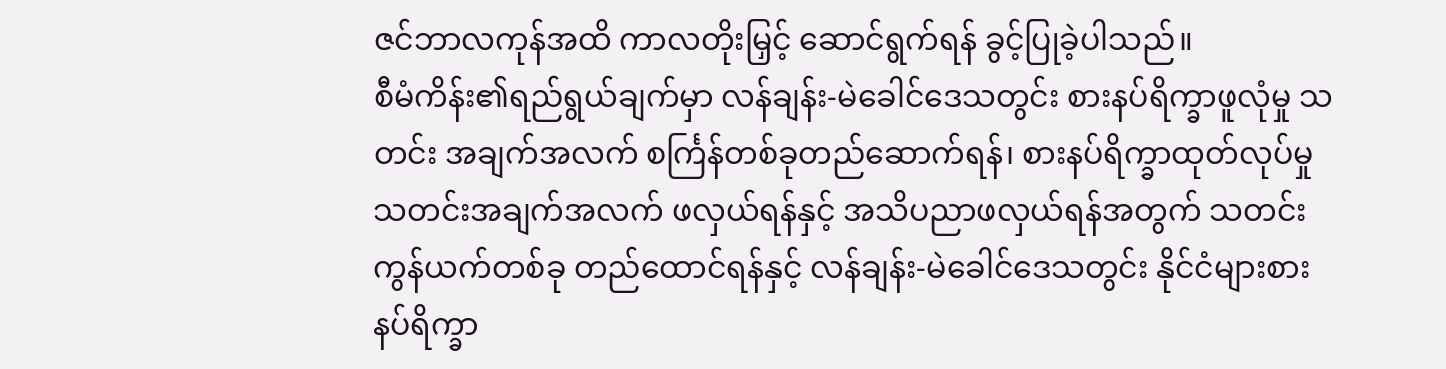ဇင်ဘာလကုန်အထိ ကာလတိုးမြှင့် ဆောင်ရွက်ရန် ခွင့်ပြုခဲ့ပါသည်။
စီမံကိန်း၏ရည်ရွယ်ချက်မှာ လန်ချန်း-မဲခေါင်ဒေသတွင်း စားနပ်ရိက္ခာဖူလုံမှု သတင်း အချက်အလက် စင်္ကြန်တစ်ခုတည်ဆောက်ရန်၊ စားနပ်ရိက္ခာထုတ်လုပ်မှု သတင်းအချက်အလက် ဖလှယ်ရန်နှင့် အသိပညာဖလှယ်ရန်အတွက် သတင်းကွန်ယက်တစ်ခု တည်ထောင်ရန်နှင့် လန်ချန်း-မဲခေါင်ဒေသတွင်း နိုင်ငံများစားနပ်ရိက္ခာ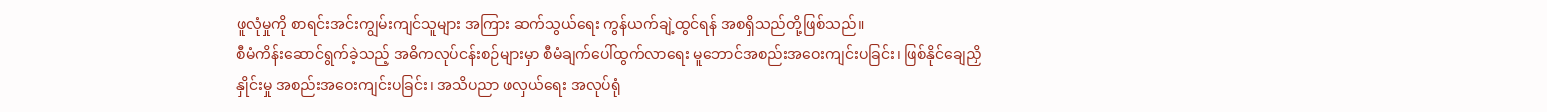ဖူလုံမှုကို စာရင်းအင်းကျွမ်းကျင်သူများ အကြား ဆက်သွယ်ရေး ကွန်ယက်ချဲ့ထွင်ရန် အစရှိသည်တို့ဖြစ်သည်။
စီမံကိန်းဆောင်ရွက်ခဲ့သည့် အဓိကလုပ်ငန်းစဉ်များမှာ စီမံချက်ပေါ်ထွက်လာရေး မူဘောင်အစည်းအဝေးကျင်းပခြင်း၊ ဖြစ်နိုင်ချေညှိနှိုင်းမှု အစည်းအဝေးကျင်းပခြင်း၊ အသိပညာ ဖလှယ်ရေး အလုပ်ရုံ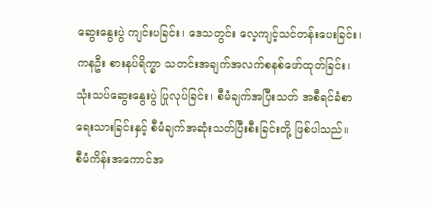ဆွေးနွေးပွဲ ကျင်းပခြင်း၊ ဒေသတွင်း လေ့ကျင့်သင်တန်းပေးခြင်း၊ ကနဦး စားနပ်ရိက္ခာ သတင်းအချက်အလက်စနစ်ဖော်ထုတ်ခြင်း၊ သုံးသပ်ဆွေးနွေးပွဲ ပြုလုပ်ခြင်း၊ စီမံချက်အပြီးသတ် အစီရင်ခံစာရေးသားခြင်းနှင့် စီမံချက်အဆုံးသတ်ပြီးစီးခြင်းတို့ ဖြစ်ပါသည်။
စီမံကိန်းအကောင်အ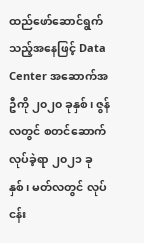ထည်ဖော်ဆောင်ရွက်သည့်အနေဖြင့် Data Center အဆောက်အဦကို ၂၀၂၀ ခုနှစ်၊ ဇွန်လတွင် စတင်ဆောက်လုပ်ခဲ့ရာ ၂၀၂၁ ခုနှစ်၊ မတ်လတွင် လုပ်ငန်း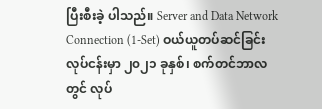ပြီးစီးခဲ့ ပါသည်။ Server and Data Network Connection (1-Set) ဝယ်ယူတပ်ဆင်ခြင်းလုပ်ငန်းမှာ ၂၀၂၁ ခုနှစ်၊ စက်တင်ဘာလတွင် လုပ်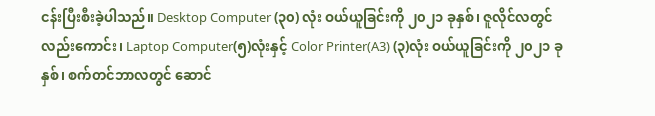ငန်းပြီးစီးခဲ့ပါသည်။ Desktop Computer (၃၀) လုံး ဝယ်ယူခြင်းကို ၂၀၂၁ ခုနှစ်၊ ဇူလိုင်လတွင်လည်းကောင်း၊ Laptop Computer(၅)လုံးနှင့် Color Printer(A3) (၃)လုံး ဝယ်ယူခြင်းကို ၂၀၂၁ ခုနှစ်၊ စက်တင်ဘာလတွင် ဆောင်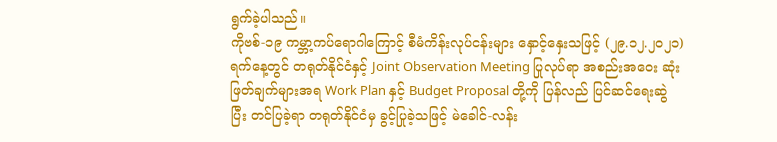ရွက်ခဲ့ပါသည်။
ကိုဗစ်-၁၉ ကမ္ဘာ့ကပ်ရောဂါကြောင့် စီမံကိန်းလုပ်ငန်းများ နှောင့်နှေးသဖြင့် (၂၉.၁၂.၂၀၂၁) ရက်နေ့တွင် တရုတ်နိုင်ငံနှင့် Joint Observation Meeting ပြုလုပ်ရာ အစည်းအဝေး ဆုံးဖြတ်ချက်များအရ Work Plan နှင့် Budget Proposal တို့ကို ပြန်လည် ပြင်ဆင်ရေးဆွဲပြီး တင်ပြခဲ့ရာ တရုတ်နိုင်ငံမှ ခွင့်ပြုခဲ့သဖြင့် မဲခေါင်-လန်း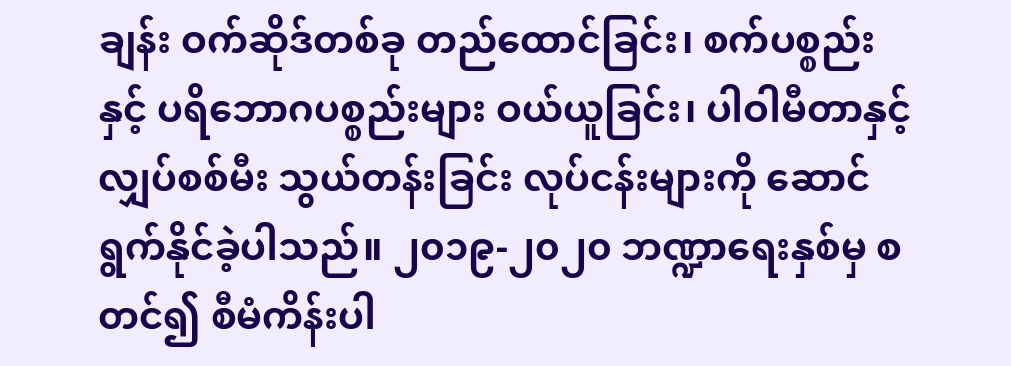ချန်း ဝက်ဆိုဒ်တစ်ခု တည်ထောင်ခြင်း၊ စက်ပစ္စည်းနှင့် ပရိဘောဂပစ္စည်းများ ဝယ်ယူခြင်း၊ ပါဝါမီတာနှင့် လျှပ်စစ်မီး သွယ်တန်းခြင်း လုပ်ငန်းများကို ဆောင်ရွက်နိုင်ခဲ့ပါသည်။ ၂၀၁၉-၂၀၂၀ ဘဏ္ဍာရေးနှစ်မှ စတင်၍ စီမံကိန်းပါ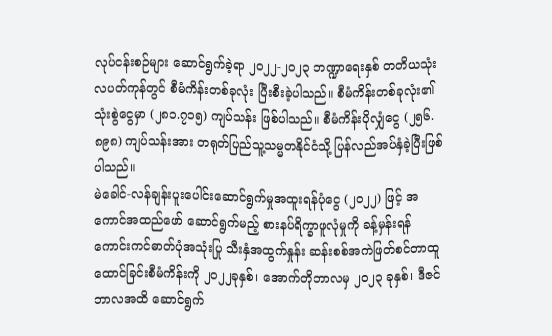လုပ်ငန်းစဉ်များ ဆောင်ရွက်ခဲ့ရာ ၂၀၂၂-၂၀၂၃ ဘဏ္ဍာရေးနှစ် တတိယသုံးလပတ်ကုန်တွင် စီမံကိန်းတစ်ခုလုံး ပြီးစီးခဲ့ပါသည်။ စီမံကိန်းတစ်ခုလုံး၏ သုံးစွဲငွေမှာ (၂၈၁.၇၁၅) ကျပ်သန်း ဖြစ်ပါသည်။ စီမံကိန်းပိုလျှံငွေ (၂၅၆.၈၉၈) ကျပ်သန်းအား တရုတ်ပြည်သူ့သမ္မတနိုင်ငံသို့ ပြန်လည်အပ်နှံခဲ့ပြီးဖြစ်ပါသည်။
မဲခေါင်-လန်ချန်းပူးပေါင်းဆောင်ရွက်မှုအထူးရန်ပုံငွေ (၂၀၂၂) ဖြင့် အကောင်အထည်ဖော် ဆောင်ရွက်မည့် စားနပ်ရိက္ခာဖူလုံမှုကို ခန့်မှန်းရန် ကောင်းကင်ဓာတ်ပုံအသုံးပြု သီးနှံအထွက်နှုန်း ဆန်းစစ်အကဲဖြတ်စင်တာထူထောင်ခြင်းစီမံကိန်းကို ၂၀၂၂ခုနှစ်၊ အောက်တိုဘာလမှ ၂၀၂၃ ခုနှစ်၊ ဒီဇင်ဘာလအထိ ဆောင်ရွက်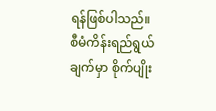ရန်ဖြစ်ပါသည်။
စီမံကိန်းရည်ရွယ်ချက်မှာ စိုက်ပျိုး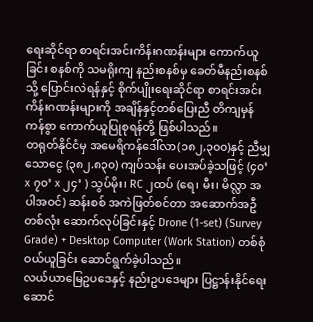ရေးဆိုင်ရာ စာရင်းအင်းကိန်းဂဏန်းများ ကောက်ယူခြင်း စနစ်ကို သမရိုးကျ နည်းစနစ်မှ ခေတ်မီနည်းစနစ်သို့ ပြောင်းလဲရန်နှင့် စိုက်ပျိုးရေးဆိုင်ရာ စာရင်းအင်းကိန်းဂဏန်းများကို အချိန်နှင့်တစ်ပြေးညီ တိကျမှန်ကန်စွာ ကောက်ယူပြုစုရန်တို့ ဖြစ်ပါသည်။
တရုတ်နိုင်ငံမှ အမေရိကန်ဒေါ်လာ(၁၈၂,၃၀၀)နှင့် ညီမျှသောငွေ (၃၈၂.၈၃၀) ကျပ်သန်း ပေးအပ်ခဲ့သဖြင့် (၄၀’ x ၇၀’ x ၂၄’ ) သွပ်မိုး၊ RC ၂ထပ် (ရေ၊ မီး၊ မိလ္လာ အပါအဝင်) ဆန်းစစ် အကဲဖြတ်စင်တာ အဆောက်အဦတစ်လုံး ဆောက်လုပ်ခြင်းနှင့် Drone (1-set) (Survey Grade) + Desktop Computer (Work Station) တစ်စုံ ဝယ်ယူခြင်း ဆောင်ရွက်ခဲ့ပါသည်။
လယ်ယာမြေဥပဒေနှင့် နည်းဥပဒေများ ပြဋ္ဌာန်းနိုင်ရေးဆောင်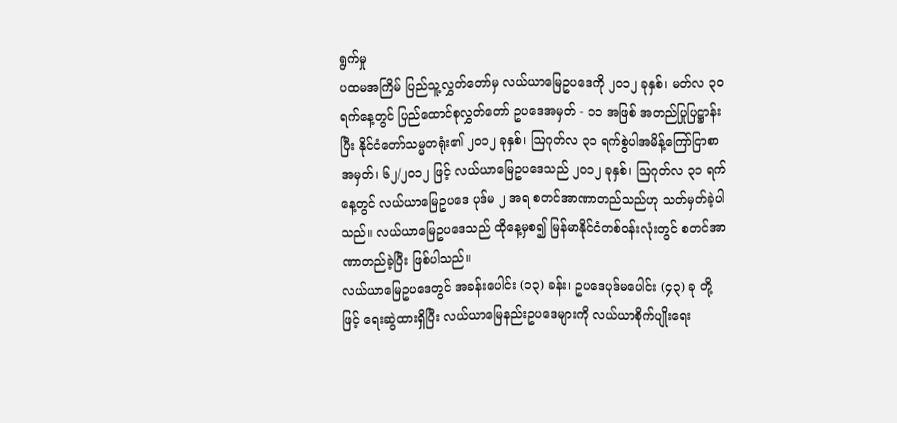ရွက်မှု
ပထမအကြိမ် ပြည်သူ့လွှတ်တော်မှ လယ်ယာမြေဥပဒေကို ၂၀၁၂ ခုနှစ်၊ မတ်လ ၃၀ ရက်နေ့တွင် ပြည်ထောင်စုလွှတ်တော် ဥပဒေအမှတ် - ၁၁ အဖြစ် အတည်ပြုပြဋ္ဌာန်းပြီး နိုင်ငံတော်သမ္မတရုံး၏ ၂၀၁၂ ခုနှစ်၊ ဩဂုတ်လ ၃၁ ရက်စွဲပါအမိန့်ကြော်ငြာစာအမှတ်၊ ၆၂/၂၀၁၂ ဖြင့် လယ်ယာမြေဥပဒေသည် ၂၀၁၂ ခုနှစ်၊ ဩဂုတ်လ ၃၁ ရက်နေ့တွင် လယ်ယာမြေဥပဒေ ပုဒ်မ ၂ အရ စတင်အာဏာတည်သည်ဟု သတ်မှတ်ခဲ့ပါသည်။ လယ်ယာမြေဥပဒေသည် ထိုနေ့မှစ၍ မြန်မာနိုင်ငံတစ်ဝန်းလုံးတွင် စတင်အာဏာတည်ခဲ့ပြီး ဖြစ်ပါသည်။
လယ်ယာမြေဥပဒေတွင် အခန်းပေါင်း (၁၃) ခန်း၊ ဥပဒေပုဒ်မပေါင်း (၄၃) ခု တို့ဖြင့် ရေးဆွဲထားရှိပြီး လယ်ယာမြေနည်းဥပဒေများကို လယ်ယာစိုက်ပျိုးရေး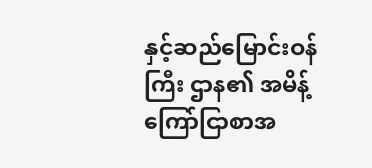နှင့်ဆည်မြောင်းဝန်ကြီး ဌာန၏ အမိန့်ကြော်ငြာစာအ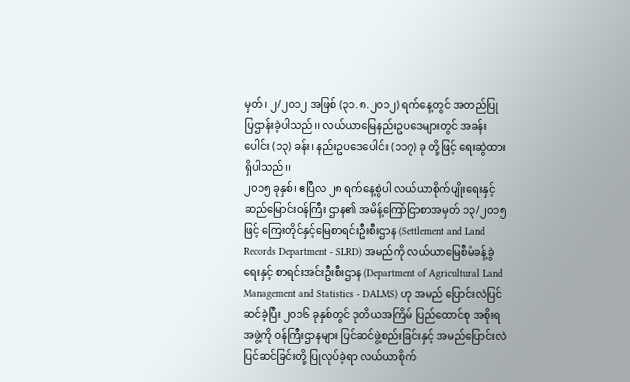မှတ်၊ ၂/၂၀၁၂ အဖြစ် (၃၁.၈.၂၀၁၂) ရက်နေ့တွင် အတည်ပြု ပြဌာန်းခဲ့ပါသည်၊၊ လယ်ယာမြေနည်းဥပဒေများတွင် အခန်းပေါင်း (၁၃) ခန်း၊ နည်းဥပဒေပေါင်း (၁၁၇) ခု တို့ဖြင့် ရေးဆွဲထားရှိပါသည်၊၊
၂၀၁၅ ခုနှစ်၊ ဧပြီလ ၂၈ ရက်နေ့စွဲပါ လယ်ယာစိုက်ပျိုးရေးနှင့် ဆည်မြောင်းဝန်ကြီး ဌာန၏ အမိန့်ကြော်ငြာစာအမှတ် ၁၃/၂၀၁၅ ဖြင့် ကြေးတိုင်နှင့်မြေစာရင်းဦးစီးဌာန (Settlement and Land Records Department - SLRD) အမည်ကို လယ်ယာမြေစီမံခန့်ခွဲရေးနှင့် စာရင်းအင်းဦးစီးဌာန (Department of Agricultural Land Management and Statistics - DALMS) ဟု အမည် ပြောင်းလဲပြင်ဆင်ခဲ့ပြီး ၂၀၁၆ ခုနှစ်တွင် ဒုတိယအကြိမ် ပြည်ထောင်စု အစိုးရအဖွဲ့ကို ဝန်ကြီးဌာနများ ပြင်ဆင်ဖွဲ့စည်းခြင်းနှင့် အမည်ပြောင်းလဲပြင်ဆင်ခြင်းတို့ ပြုလုပ်ခဲ့ရာ လယ်ယာစိုက်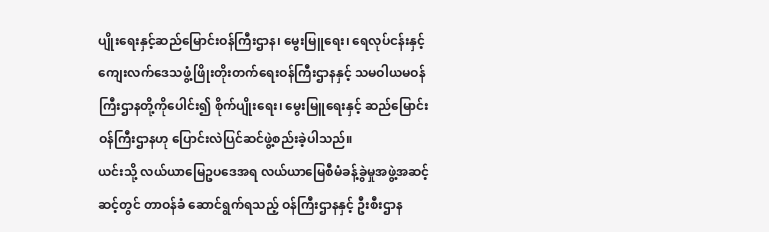ပျိုးရေးနှင့်ဆည်မြောင်းဝန်ကြီးဌာန၊ မွေးမြူရေး၊ ရေလုပ်ငန်းနှင့် ကျေးလက်ဒေသဖွံ့ဖြိုးတိုးတက်ရေးဝန်ကြီးဌာနနှင့် သမဝါယမဝန်ကြီးဌာနတို့ကိုပေါင်း၍ စိုက်ပျိုးရေး၊ မွေးမြူရေးနှင့် ဆည်မြောင်းဝန်ကြီးဌာနဟု ပြောင်းလဲပြင်ဆင်ဖွဲ့စည်းခဲ့ပါသည်။
ယင်းသို့ လယ်ယာမြေဥပဒေအရ လယ်ယာမြေစီမံခန့်ခွဲမှုအဖွဲ့အဆင့်ဆင့်တွင် တာဝန်ခံ ဆောင်ရွက်ရသည့် ဝန်ကြီးဌာနနှင့် ဦးစီးဌာန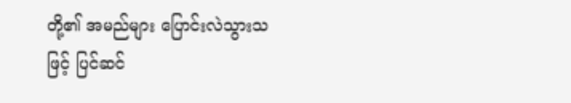တို့၏ အမည်များ ပြောင်းလဲသွားသဖြင့် ပြင်ဆင်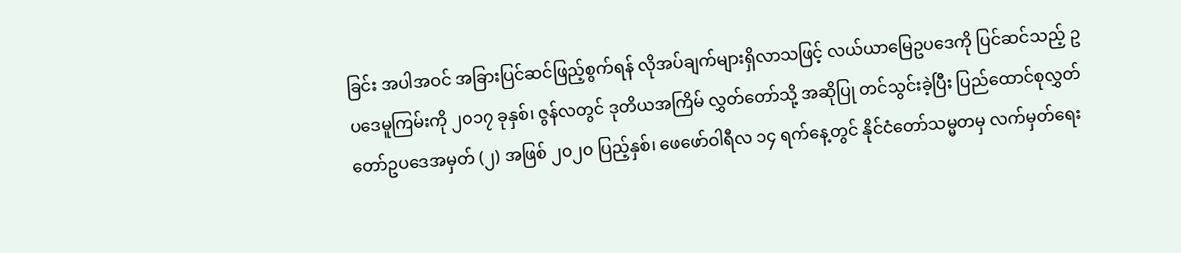ခြင်း အပါအဝင် အခြားပြင်ဆင်ဖြည့်စွက်ရန် လိုအပ်ချက်များရှိလာသဖြင့် လယ်ယာမြေဥပဒေကို ပြင်ဆင်သည့် ဥပဒေမူကြမ်းကို ၂၀၁၇ ခုနှစ်၊ ဇွန်လတွင် ဒုတိယအကြိမ် လွှတ်တော်သို့ အဆိုပြု တင်သွင်းခဲ့ပြီး ပြည်ထောင်စုလွှတ်တော်ဥပဒေအမှတ် (၂) အဖြစ် ၂၀၂၀ ပြည့်နှစ်၊ ဖေဖော်ဝါရီလ ၁၄ ရက်နေ့တွင် နိုင်ငံတော်သမ္မတမှ လက်မှတ်ရေး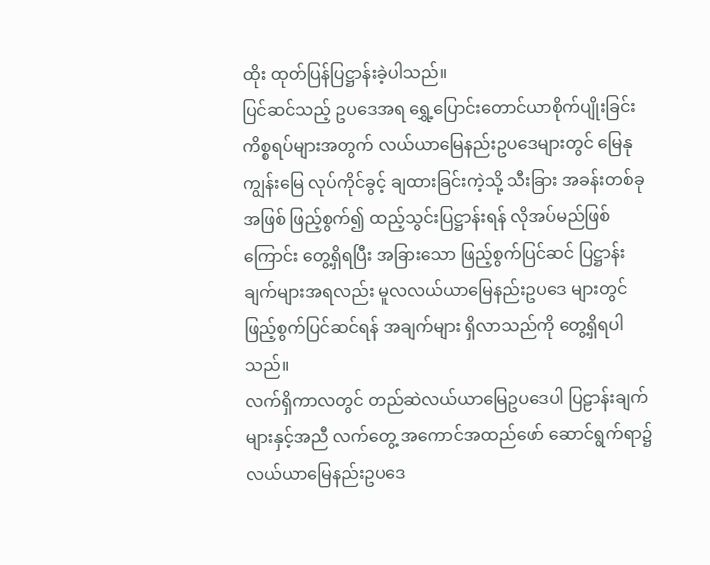ထိုး ထုတ်ပြန်ပြဋ္ဌာန်းခဲ့ပါသည်။
ပြင်ဆင်သည့် ဥပဒေအရ ရွှေ့ပြောင်းတောင်ယာစိုက်ပျိုးခြင်းကိစ္စရပ်များအတွက် လယ်ယာမြေနည်းဥပဒေများတွင် မြေနုကျွန်းမြေ လုပ်ကိုင်ခွင့် ချထားခြင်းကဲ့သို့ သီးခြား အခန်းတစ်ခုအဖြစ် ဖြည့်စွက်၍ ထည့်သွင်းပြဋ္ဌာန်းရန် လိုအပ်မည်ဖြစ်ကြောင်း တွေ့ရှိရပြီး အခြားသော ဖြည့်စွက်ပြင်ဆင် ပြဋ္ဌာန်းချက်များအရလည်း မူလလယ်ယာမြေနည်းဥပဒေ များတွင် ဖြည့်စွက်ပြင်ဆင်ရန် အချက်များ ရှိလာသည်ကို တွေ့ရှိရပါသည်။
လက်ရှိကာလတွင် တည်ဆဲလယ်ယာမြေဥပဒေပါ ပြဠာန်းချက်များနှင့်အညီ လက်တွေ့ အကောင်အထည်ဖော် ဆောင်ရွက်ရာ၌ လယ်ယာမြေနည်းဥပဒေ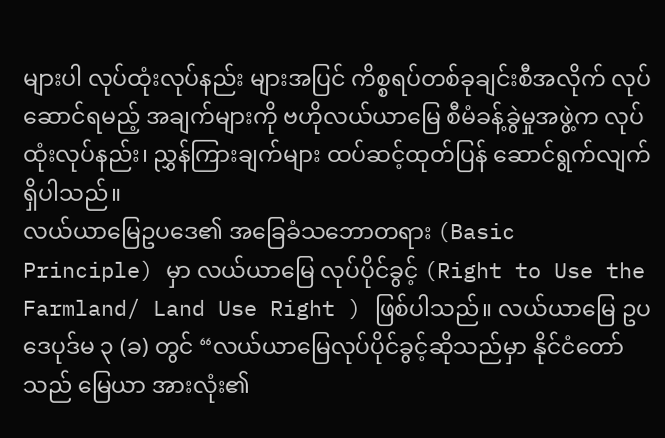များပါ လုပ်ထုံးလုပ်နည်း များအပြင် ကိစ္စရပ်တစ်ခုချင်းစီအလိုက် လုပ်ဆောင်ရမည့် အချက်များကို ဗဟိုလယ်ယာမြေ စီမံခန့်ခွဲမှုအဖွဲ့က လုပ်ထုံးလုပ်နည်း၊ ညွှန်ကြားချက်များ ထပ်ဆင့်ထုတ်ပြန် ဆောင်ရွက်လျက် ရှိပါသည်။
လယ်ယာမြေဥပဒေ၏ အခြေခံသဘောတရား (Basic Principle) မှာ လယ်ယာမြေ လုပ်ပိုင်ခွင့် (Right to Use the Farmland/ Land Use Right ) ဖြစ်ပါသည်။ လယ်ယာမြေ ဥပဒေပုဒ်မ ၃ (ခ) တွင် “လယ်ယာမြေလုပ်ပိုင်ခွင့်ဆိုသည်မှာ နိုင်ငံတော်သည် မြေယာ အားလုံး၏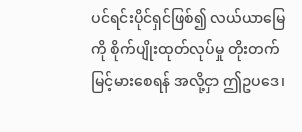ပင်ရင်းပိုင်ရှင်ဖြစ်၍ လယ်ယာမြေကို စိုက်ပျိုးထုတ်လုပ်မှု တိုးတက်မြင့်မားစေရန် အလို့ငှာ ဤဥပဒေ၊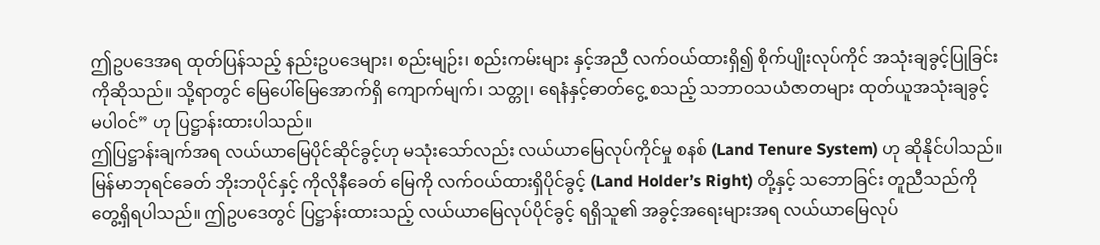ဤဥပဒေအရ ထုတ်ပြန်သည့် နည်းဥပဒေများ၊ စည်းမျဉ်း၊ စည်းကမ်းများ နှင့်အညီ လက်ဝယ်ထားရှိ၍ စိုက်ပျိုးလုပ်ကိုင် အသုံးချခွင့်ပြုခြင်းကိုဆိုသည်။ သို့ရာတွင် မြေပေါ်မြေအောက်ရှိ ကျောက်မျက်၊ သတ္တု၊ ရေနံနှင့်ဓာတ်ငွေ့ စသည့် သဘာဝသယံဇာတများ ထုတ်ယူအသုံးချခွင့် မပါဝင်” ဟု ပြဋ္ဌာန်းထားပါသည်။
ဤပြဋ္ဌာန်းချက်အရ လယ်ယာမြေပိုင်ဆိုင်ခွင့်ဟု မသုံးသော်လည်း လယ်ယာမြေလုပ်ကိုင်မှု စနစ် (Land Tenure System) ဟု ဆိုနိုင်ပါသည်။ မြန်မာဘုရင်ခေတ် ဘိုးဘပိုင်နှင့် ကိုလိုနီခေတ် မြေကို လက်ဝယ်ထားရှိပိုင်ခွင့် (Land Holder’s Right) တို့နှင့် သဘောခြင်း တူညီသည်ကို တွေ့ရှိရပါသည်။ ဤဥပဒေတွင် ပြဋ္ဌာန်းထားသည့် လယ်ယာမြေလုပ်ပိုင်ခွင့် ရရှိသူ၏ အခွင့်အရေးများအရ လယ်ယာမြေလုပ်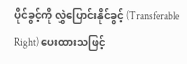ပိုင်ခွင့်ကို လွှဲပြောင်းနိုင်ခွင့် (Transferable Right) ပေးထားသဖြင့်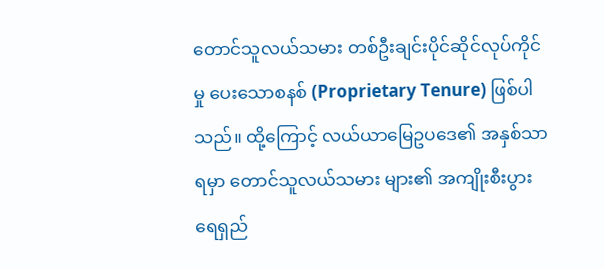တောင်သူလယ်သမား တစ်ဦးချင်းပိုင်ဆိုင်လုပ်ကိုင်မှု ပေးသောစနစ် (Proprietary Tenure) ဖြစ်ပါသည်။ ထို့ကြောင့် လယ်ယာမြေဥပဒေ၏ အနှစ်သာရမှာ တောင်သူလယ်သမား များ၏ အကျိုးစီးပွား ရေရှည်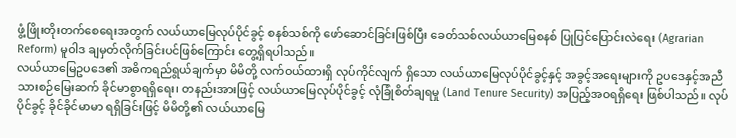ဖွံ့ဖြိုးတိုးတက်စေရေးအတွက် လယ်ယာမြေလုပ်ပိုင်ခွင့် စနစ်သစ်ကို ဖော်ဆောင်ခြင်းဖြစ်ပြီး ခေတ်သစ်လယ်ယာမြေစနစ် ပြုပြင်ပြောင်းလဲရေး (Agrarian Reform) မူဝါဒ ချမှတ်လိုက်ခြင်းပင်ဖြစ်ကြောင်း တွေ့ရှိရပါသည်။
လယ်ယာမြေဥပဒေ၏ အဓိကရည်ရွယ်ချက်မှာ မိမိတို့ လက်ဝယ်ထားရှိ လုပ်ကိုင်လျက် ရှိသော လယ်ယာမြေလုပ်ပိုင်ခွင့်နှင့် အခွင့်အရေးများကို ဥပဒေနှင့်အညီ သားစဉ်မြေးဆက် ခိုင်မာစွာရရှိရေး၊ တနည်းအားဖြင့် လယ်ယာမြေလုပ်ပိုင်ခွင့် လုံခြုံစိတ်ချရမှု (Land Tenure Security) အပြည့်အဝရရှိရေး ဖြစ်ပါသည်။ လုပ်ပိုင်ခွင့် ခိုင်ခိုင်မာမာ ရရှိခြင်းဖြင့် မိမိတို့၏ လယ်ယာမြေ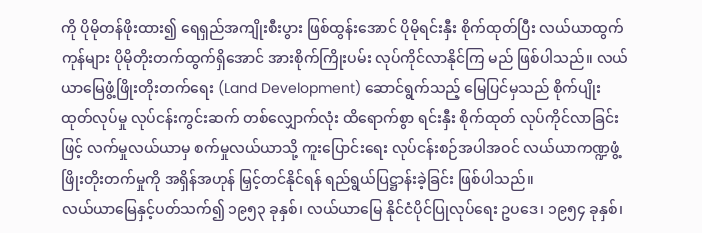ကို ပိုမိုတန်ဖိုးထား၍ ရေရှည်အကျိုးစီးပွား ဖြစ်ထွန်းအောင် ပိုမိုရင်းနှီး စိုက်ထုတ်ပြီး လယ်ယာထွက်ကုန်များ ပိုမိုတိုးတက်ထွက်ရှိအောင် အားစိုက်ကြိုးပမ်း လုပ်ကိုင်လာနိုင်ကြ မည် ဖြစ်ပါသည်။ လယ်ယာမြေဖွံ့ဖြိုးတိုးတက်ရေး (Land Development) ဆောင်ရွက်သည့် မြေပြင်မှသည် စိုက်ပျိုးထုတ်လုပ်မှု လုပ်ငန်းကွင်းဆက် တစ်လျှောက်လုံး ထိရောက်စွာ ရင်းနှီး စိုက်ထုတ် လုပ်ကိုင်လာခြင်းဖြင့် လက်မှုလယ်ယာမှ စက်မှုလယ်ယာသို့ ကူးပြောင်းရေး လုပ်ငန်းစဉ်အပါအဝင် လယ်ယာကဏ္ဍဖွံ့ဖြိုးတိုးတက်မှုကို အရှိန်အဟုန် မြှင့်တင်နိုင်ရန် ရည်ရွယ်ပြဋ္ဌာန်းခဲ့ခြင်း ဖြစ်ပါသည်။
လယ်ယာမြေနှင့်ပတ်သက်၍ ၁၉၅၃ ခုနှစ်၊ လယ်ယာမြေ နိုင်ငံပိုင်ပြုလုပ်ရေး ဥပဒေ၊ ၁၉၅၄ ခုနှစ်၊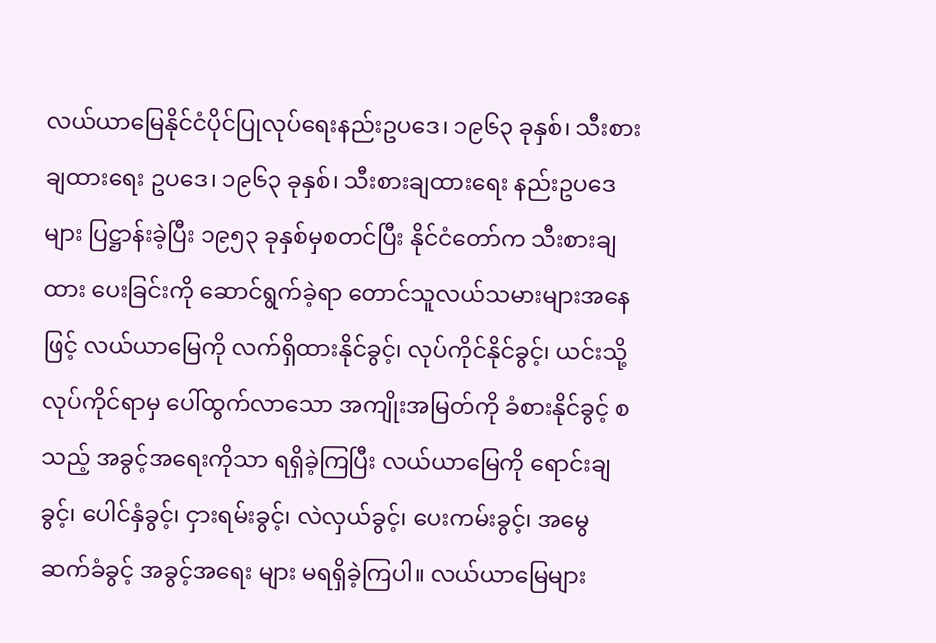လယ်ယာမြေနိုင်ငံပိုင်ပြုလုပ်ရေးနည်းဥပဒေ၊ ၁၉၆၃ ခုနှစ်၊ သီးစားချထားရေး ဥပဒေ၊ ၁၉၆၃ ခုနှစ်၊ သီးစားချထားရေး နည်းဥပဒေများ ပြဋ္ဌာန်းခဲ့ပြီး ၁၉၅၃ ခုနှစ်မှစတင်ပြီး နိုင်ငံတော်က သီးစားချထား ပေးခြင်းကို ဆောင်ရွက်ခဲ့ရာ တောင်သူလယ်သမားများအနေဖြင့် လယ်ယာမြေကို လက်ရှိထားနိုင်ခွင့်၊ လုပ်ကိုင်နိုင်ခွင့်၊ ယင်းသို့ လုပ်ကိုင်ရာမှ ပေါ်ထွက်လာသော အကျိုးအမြတ်ကို ခံစားနိုင်ခွင့် စသည့် အခွင့်အရေးကိုသာ ရရှိခဲ့ကြပြီး လယ်ယာမြေကို ရောင်းချခွင့်၊ ပေါင်နှံခွင့်၊ ငှားရမ်းခွင့်၊ လဲလှယ်ခွင့်၊ ပေးကမ်းခွင့်၊ အမွေဆက်ခံခွင့် အခွင့်အရေး များ မရရှိခဲ့ကြပါ။ လယ်ယာမြေများ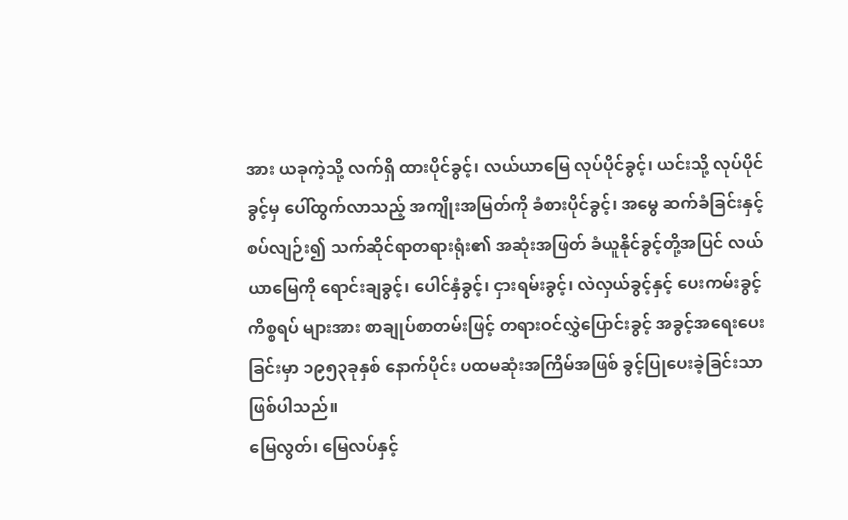အား ယခုကဲ့သို့ လက်ရှိ ထားပိုင်ခွင့်၊ လယ်ယာမြေ လုပ်ပိုင်ခွင့်၊ ယင်းသို့ လုပ်ပိုင်ခွင့်မှ ပေါ်ထွက်လာသည့် အကျိုးအမြတ်ကို ခံစားပိုင်ခွင့်၊ အမွေ ဆက်ခံခြင်းနှင့်စပ်လျဉ်း၍ သက်ဆိုင်ရာတရားရုံး၏ အဆုံးအဖြတ် ခံယူနိုင်ခွင့်တို့အပြင် လယ်ယာမြေကို ရောင်းချခွင့်၊ ပေါင်နှံခွင့်၊ ငှားရမ်းခွင့်၊ လဲလှယ်ခွင့်နှင့် ပေးကမ်းခွင့်ကိစ္စရပ် များအား စာချုပ်စာတမ်းဖြင့် တရားဝင်လွှဲပြောင်းခွင့် အခွင့်အရေးပေးခြင်းမှာ ၁၉၅၃ခုနှစ် နောက်ပိုင်း ပထမဆုံးအကြိမ်အဖြစ် ခွင့်ပြုပေးခဲ့ခြင်းသာ ဖြစ်ပါသည်။
မြေလွတ်၊ မြေလပ်နှင့်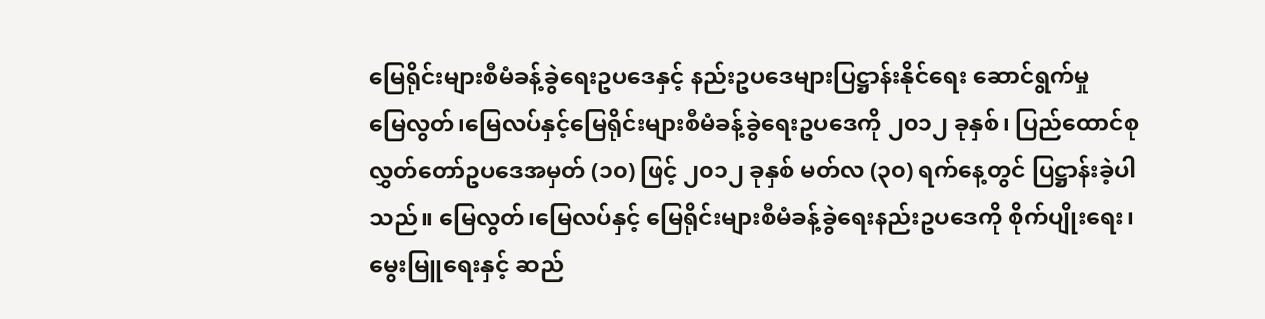မြေရိုင်းများစီမံခန့်ခွဲရေးဥပဒေနှင့် နည်းဥပဒေများပြဋ္ဌာန်းနိုင်ရေး ဆောင်ရွက်မှု
မြေလွတ်၊မြေလပ်နှင့်မြေရိုင်းများစီမံခန့်ခွဲရေးဥပဒေကို ၂၀၁၂ ခုနှစ်၊ ပြည်ထောင်စု လွှတ်တော်ဥပဒေအမှတ် (၁၀) ဖြင့် ၂၀၁၂ ခုနှစ် မတ်လ (၃၀) ရက်နေ့တွင် ပြဋ္ဌာန်းခဲ့ပါသည်။ မြေလွတ်၊မြေလပ်နှင့် မြေရိုင်းများစီမံခန့်ခွဲရေးနည်းဥပဒေကို စိုက်ပျိုးရေး၊မွေးမြူရေးနှင့် ဆည်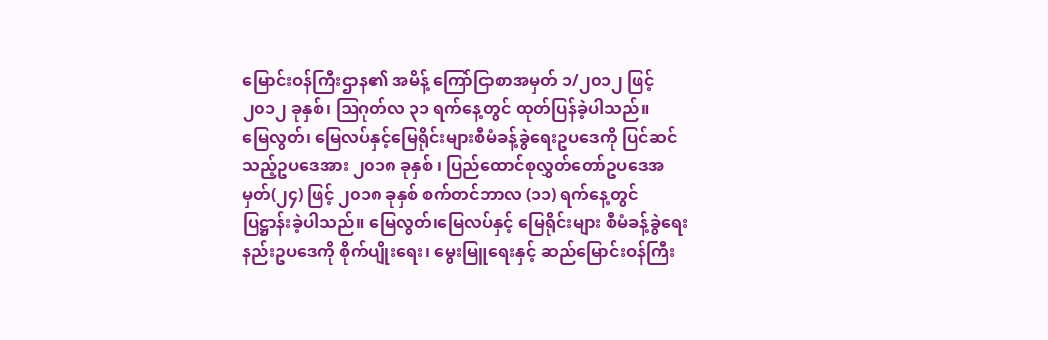မြောင်းဝန်ကြီးဌာန၏ အမိန့် ကြော်ငြာစာအမှတ် ၁/၂၀၁၂ ဖြင့် ၂၀၁၂ ခုနှစ်၊ ဩဂုတ်လ ၃၁ ရက်နေ့တွင် ထုတ်ပြန်ခဲ့ပါသည်။
မြေလွတ်၊ မြေလပ်နှင့်မြေရိုင်းများစီမံခန့်ခွဲရေးဥပဒေကို ပြင်ဆင်သည့်ဥပဒေအား ၂၀၁၈ ခုနှစ် ၊ ပြည်ထောင်စုလွှတ်တော်ဥပဒေအမှတ်(၂၄) ဖြင့် ၂၀၁၈ ခုနှစ် စက်တင်ဘာလ (၁၁) ရက်နေ့တွင် ပြဋ္ဌာန်းခဲ့ပါသည်။ မြေလွတ်၊မြေလပ်နှင့် မြေရိုင်းများ စီမံခန့်ခွဲရေးနည်းဥပဒေကို စိုက်ပျိုးရေး၊ မွေးမြူရေးနှင့် ဆည်မြောင်းဝန်ကြီး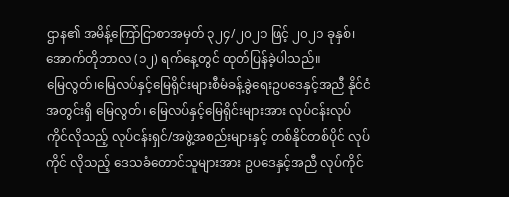ဌာန၏ အမိန့်ကြော်ငြာစာအမှတ် ၃၂၄/၂၀၂၁ ဖြင့် ၂၀၂၁ ခုနှစ်၊ အောက်တိုဘာလ (၁၂) ရက်နေ့တွင် ထုတ်ပြန်ခဲ့ပါသည်။
မြေလွတ်၊မြေလပ်နှင့်မြေရိုင်းများစီမံခန့်ခွဲရေးဥပဒေနှင့်အညီ နိုင်ငံအတွင်းရှိ မြေလွတ်၊ မြေလပ်နှင့်မြေရိုင်းများအား လုပ်ငန်းလုပ်ကိုင်လိုသည့် လုပ်ငန်းရှင်/အဖွဲ့အစည်းများနှင့် တစ်နိုင်တစ်ပိုင် လုပ်ကိုင် လိုသည့် ဒေသခံတောင်သူများအား ဥပဒေနှင့်အညီ လုပ်ကိုင်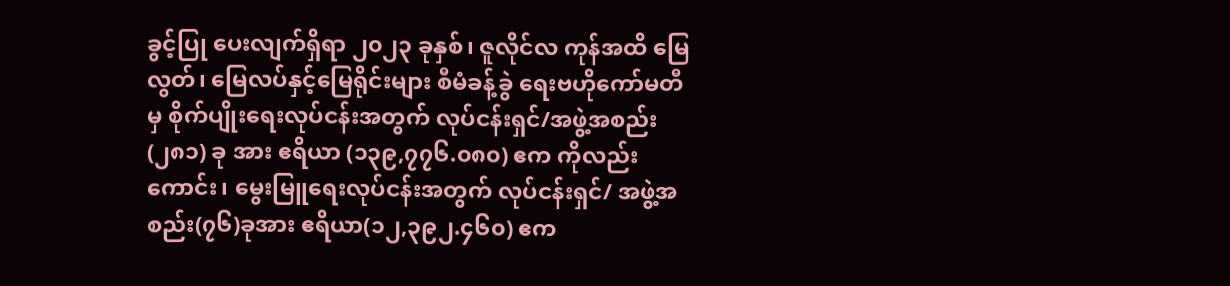ခွင့်ပြု ပေးလျက်ရှိရာ ၂၀၂၃ ခုနှစ်၊ ဇူလိုင်လ ကုန်အထိ မြေလွတ်၊ မြေလပ်နှင့်မြေရိုင်းများ စီမံခန့်ခွဲ ရေးဗဟိုကော်မတီမှ စိုက်ပျိုးရေးလုပ်ငန်းအတွက် လုပ်ငန်းရှင်/အဖွဲ့အစည်း (၂၈၁) ခု အား ဧရိယာ (၁၃၉,၇၇၆.၀၈၀) ဧက ကိုလည်းကောင်း၊ မွေးမြူရေးလုပ်ငန်းအတွက် လုပ်ငန်းရှင်/ အဖွဲ့အစည်း(၇၆)ခုအား ဧရိယာ(၁၂,၃၉၂.၄၆၀) ဧက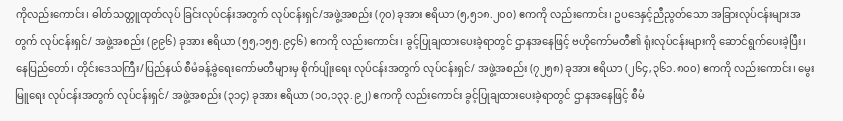ကိုလည်းကောင်း၊ ဓါတ်သတ္တူထုတ်လုပ် ခြင်းလုပ်ငန်းအတွက် လုပ်ငန်းရှင်/အဖွဲ့အစည်း (၇၀) ခုအား ဧရိယာ (၅,၅၁၈.၂၀၀) ဧကကို လည်းကောင်း၊ ဥပဒေနှင့်ညီညွတ်သော အခြားလုပ်ငန်းများအတွက် လုပ်ငန်းရှင်/ အဖွဲ့အစည်း (၉၉၆) ခုအား ဧရိယာ (၅၅,၁၅၅.၉၄၆) ဧကကို လည်းကောင်း၊ ခွင့်ပြုချထားပေးခဲ့ရာတွင် ဌာနအနေဖြင့် ဗဟိုကော်မတီ၏ ရုံးလုပ်ငန်းများကို ဆောင်ရွက်ပေးခဲ့ပြီး၊ နေပြည်တော်၊ တိုင်းဒေသကြီး/ပြည်နယ် စီမံခန့်ခွဲရေးကော်မတီများမှ စိုက်ပျိုးရေး လုပ်ငန်းအတွက် လုပ်ငန်းရှင်/ အဖွဲ့အစည်း (၇၂၅၈) ခုအား ဧရိယာ (၂၆၄,၃၆၁.၈၀၀) ဧကကို လည်းကောင်း၊ မွေးမြူရေး လုပ်ငန်းအတွက် လုပ်ငန်းရှင်/ အဖွဲ့အစည်း (၃၁၄) ခုအား ဧရိယာ (၁၀,၁၃၃.၉၂) ဧကကို လည်းကောင်း ခွင့်ပြုချထားပေးခဲ့ရာတွင် ဌာနအနေဖြင့် စီမံ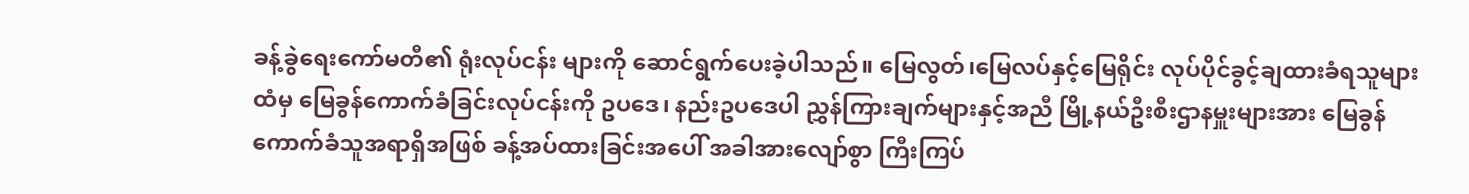ခန့်ခွဲရေးကော်မတီ၏ ရုံးလုပ်ငန်း များကို ဆောင်ရွက်ပေးခဲ့ပါသည်။ မြေလွတ်၊မြေလပ်နှင့်မြေရိုင်း လုပ်ပိုင်ခွင့်ချထားခံရသူများ ထံမှ မြေခွန်ကောက်ခံခြင်းလုပ်ငန်းကို ဥပဒေ၊ နည်းဥပဒေပါ ညွှန်ကြားချက်များနှင့်အညီ မြို့နယ်ဦးစီးဌာနမှူးများအား မြေခွန်ကောက်ခံသူအရာရှိအဖြစ် ခန့်အပ်ထားခြင်းအပေါ် အခါအားလျော်စွာ ကြီးကြပ်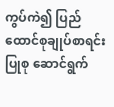ကွပ်ကဲ၍ ပြည်ထောင်စုချုပ်စာရင်းပြုစု ဆောင်ရွက်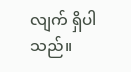လျက် ရှိပါသည်။